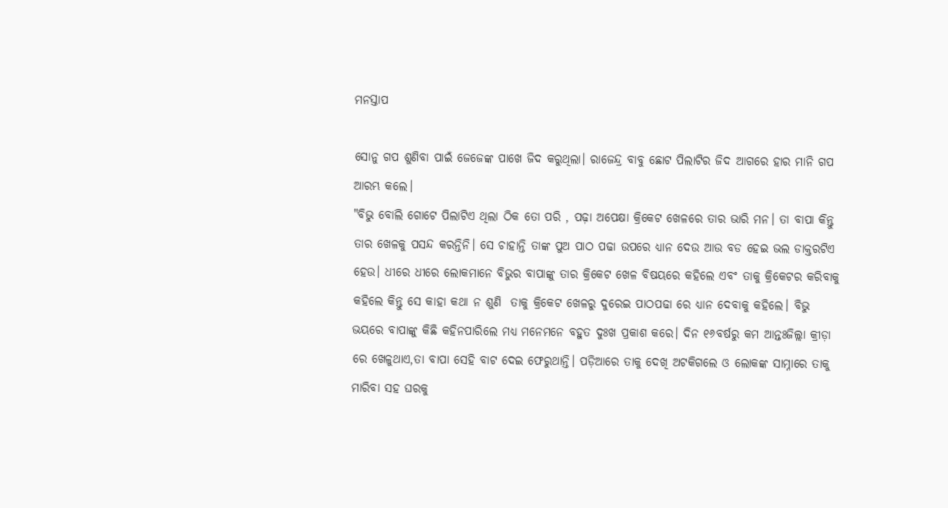ମନସ୍ତାପ

ସୋନୁ ଗପ ଶୁଣିବା ପାଇଁ ଜେଜେଙ୍କ ପାଖେ ଜିଦ କରୁଥିଲା। ରାଜେନ୍ଦ୍ର ବାବୁ ଛୋଟ ପିଲାଟିର ଜିଦ ଆଗରେ ହାର ମାନି ଗପ ଆରମ୍ଭ କଲେ।
"ବିଭୁ ବୋଲି ଗୋଟେ ପିଲାଟିଏ ଥିଲା ଠିକ ତୋ ପରି , ପଢ଼ା ଅପେକ୍ଷା କ୍ରିକେଟ ଖେଳରେ ତାର ଭାରି ମନ। ତା ବାପା କିନ୍ତୁ ତାର ଖେଳକୁ ପସନ୍ଦ କରନ୍ତିନି। ସେ ଚାହାନ୍ତି ତାଙ୍କ ପୁଅ ପାଠ ପଢା ଉପରେ ଧ୍ୟାନ ଦେଉ ଆଉ ବଡ ହେଇ ଭଲ ଡାକ୍ତରଟିଏ ହେଉ। ଧୀରେ ଧୀରେ ଲୋକମାନେ ବିଭୁର ବାପାଙ୍କୁ ତାର କ୍ରିକେଟ ଖେଳ ବିଷୟରେ କହିଲେ ଏବଂ ତାକୁ କ୍ରିକେଟର କରିବାକୁ କହିଲେ କିନ୍ତୁ ସେ କାହା କଥା ନ ଶୁଣି  ତାକୁ କ୍ରିକେଟ ଖେଳରୁ ଦୁରେଇ ପାଠପଢା ରେ ଧ୍ୟାନ ଦେବାକୁ କହିଲେ। ବିଭୁ ଭୟରେ ବାପାଙ୍କୁ କିଛି କହିନପାରିଲେ ମଧ୍ୟ ମନେମନେ ବହୁତ ଦୁଃଖ ପ୍ରକାଶ କରେ। ଦିନ ୧୬ବର୍ଷରୁ କମ ଆନ୍ତଃଜିଲ୍ଲା କ୍ରୀଡ଼ା ରେ ଖେଳୁଥାଏ,ତା ବାପା ସେହି ବାଟ ଦେଇ ଫେରୁଥାନ୍ତି। ପଡ଼ିଆରେ ତାକୁ ଦେଖି ଅଟକିଗଲେ ଓ ଲୋକଙ୍କ ସାମ୍ନାରେ ତାକୁ ମାରିବା ସହ ଘରକୁ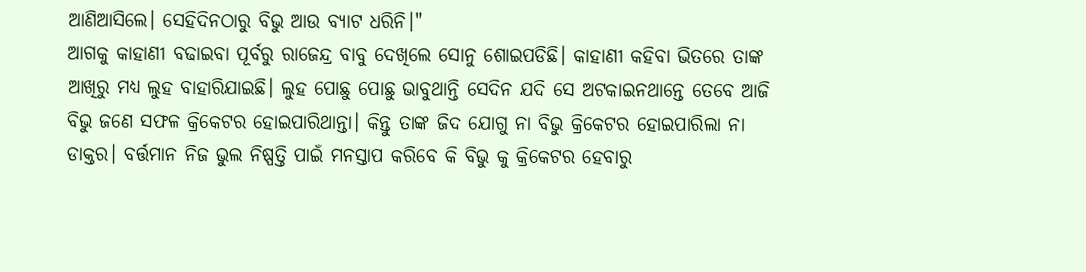ଆଣିଆସିଲେ। ସେହିଦିନଠାରୁ ବିଭୁ ଆଉ ବ୍ୟାଟ ଧରିନି।"
ଆଗକୁ କାହାଣୀ ବଢାଇବା ପୂର୍ବରୁ ରାଜେନ୍ଦ୍ର ବାବୁ ଦେଖିଲେ ସୋନୁ ଶୋଇପଡିଛି। କାହାଣୀ କହିବା ଭିତରେ ତାଙ୍କ ଆଖିରୁ ମଧ୍ୟ ଲୁହ ବାହାରିଯାଇଛି। ଲୁହ ପୋଛୁ ପୋଛୁ ଭାବୁଥାନ୍ତି ସେଦିନ ଯଦି ସେ ଅଟକାଇନଥାନ୍ତେ ତେବେ ଆଜି ବିଭୁ ଜଣେ ସଫଳ କ୍ରିକେଟର ହୋଇପାରିଥାନ୍ତା। କିନ୍ତୁ ତାଙ୍କ ଜିଦ ଯୋଗୁ ନା ବିଭୁ କ୍ରିକେଟର ହୋଇପାରିଲା ନା ଡାକ୍ତର। ବର୍ତ୍ତମାନ ନିଜ ଭୁଲ ନିଷ୍ପତ୍ତି ପାଇଁ ମନସ୍ତାପ କରିବେ କି ବିଭୁ କୁ କ୍ରିକେଟର ହେବାରୁ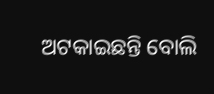ଅଟକାଇଛନ୍ତି ବୋଲି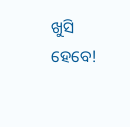ଖୁସି ହେବେ!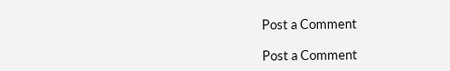Post a Comment

Post a Comment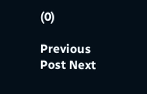(0)

Previous Post Next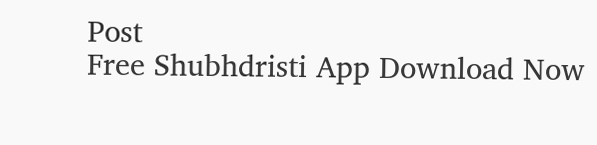Post
Free Shubhdristi App Download Now